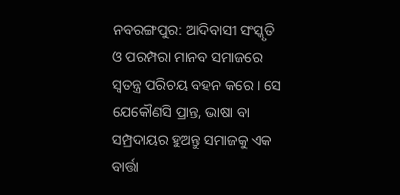ନବରଙ୍ଗପୁର: ଆଦିବାସୀ ସଂସ୍କୃତି ଓ ପରମ୍ପରା ମାନବ ସମାଜରେ ସ୍ବତନ୍ତ୍ର ପରିଚୟ ବହନ କରେ । ସେ ଯେକୌଣସି ପ୍ରାନ୍ତ, ଭାଷା ବା ସମ୍ପ୍ରଦାୟର ହୁଅନ୍ତୁ ସମାଜକୁ ଏକ ବାର୍ତ୍ତା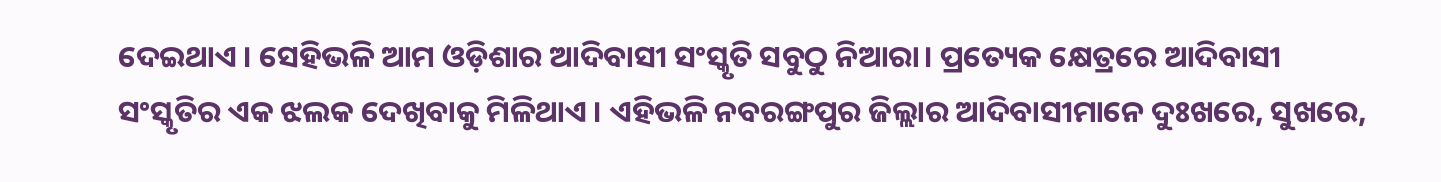ଦେଇଥାଏ । ସେହିଭଳି ଆମ ଓଡ଼ିଶାର ଆଦିବାସୀ ସଂସ୍କୃତି ସବୁଠୁ ନିଆରା। ପ୍ରତ୍ୟେକ କ୍ଷେତ୍ରରେ ଆଦିବାସୀ ସଂସ୍କୃତିର ଏକ ଝଲକ ଦେଖିବାକୁ ମିଳିଥାଏ । ଏହିଭଳି ନବରଙ୍ଗପୁର ଜିଲ୍ଲାର ଆଦିବାସୀମାନେ ଦୁଃଖରେ, ସୁଖରେ,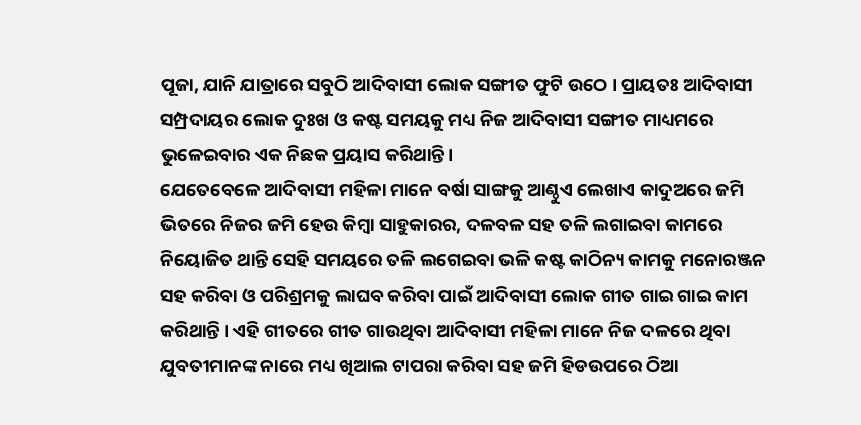ପୂଜା, ଯାନି ଯାତ୍ରାରେ ସବୁଠି ଆଦିବାସୀ ଲୋକ ସଙ୍ଗୀତ ଫୁଟି ଉଠେ । ପ୍ରାୟତଃ ଆଦିବାସୀ ସମ୍ପ୍ରଦାୟର ଲୋକ ଦୁଃଖ ଓ କଷ୍ଟ ସମୟକୁ ମଧ୍ୟ ନିଜ ଆଦିବାସୀ ସଙ୍ଗୀତ ମାଧ୍ୟମରେ ଭୁଳେଇବାର ଏକ ନିଛକ ପ୍ରୟାସ କରିଥାନ୍ତି।
ଯେତେବେଳେ ଆଦିବାସୀ ମହିଳା ମାନେ ବର୍ଷା ସାଙ୍ଗକୁ ଆଣ୍ଠୁଏ ଲେଖାଏ କାଦୁଅରେ ଜମି ଭିତରେ ନିଜର ଜମି ହେଉ କିମ୍ବା ସାହୁକାରର, ଦଳବଳ ସହ ତଳି ଲଗାଇବା କାମରେ ନିୟୋଜିତ ଥାନ୍ତି ସେହି ସମୟରେ ତଳି ଲଗେଇବା ଭଳି କଷ୍ଟ କାଠିନ୍ୟ କାମକୁ ମନୋରଞ୍ଜନ ସହ କରିବା ଓ ପରିଶ୍ରମକୁ ଲାଘବ କରିବା ପାଇଁ ଆଦିବାସୀ ଲୋକ ଗୀତ ଗାଇ ଗାଇ କାମ କରିଥାନ୍ତି । ଏହି ଗୀତରେ ଗୀତ ଗାଉଥିବା ଆଦିବାସୀ ମହିଳା ମାନେ ନିଜ ଦଳରେ ଥିବା ଯୁବତୀମାନଙ୍କ ନାରେ ମଧ୍ୟ ଖିଆଲ ଟାପରା କରିବା ସହ ଜମି ହିଡଉପରେ ଠିଆ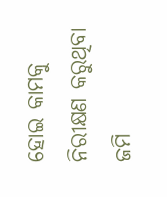ହୋଇ କାମକୁ ନିରୀକ୍ଷଣ କରୁଥିବା ଜମି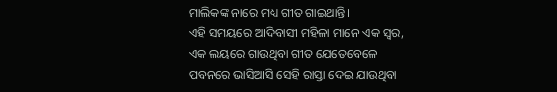ମାଲିକଙ୍କ ନାରେ ମଧ୍ୟ ଗୀତ ଗାଇଥାନ୍ତି।
ଏହି ସମୟରେ ଆଦିବାସୀ ମହିଳା ମାନେ ଏକ ସ୍ୱର, ଏକ ଲୟରେ ଗାଉଥିବା ଗୀତ ଯେତେବେଳେ ପବନରେ ଭାସିଆସି ସେହି ରାସ୍ତା ଦେଇ ଯାଉଥିବା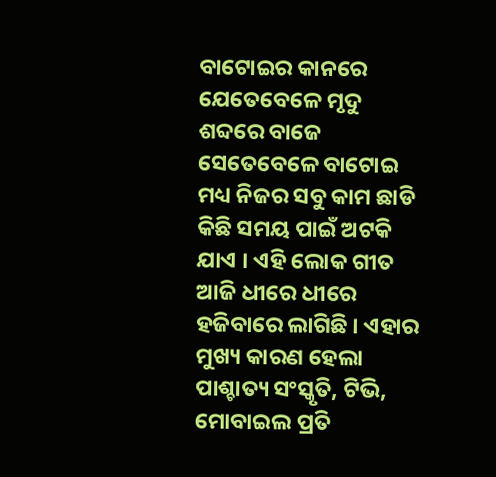ବାଟୋଇର କାନରେ ଯେତେବେଳେ ମୃଦୁ ଶବ୍ଦରେ ବାଜେ ସେତେବେଳେ ବାଟୋଇ ମଧ୍ୟ ନିଜର ସବୁ କାମ ଛାଡି କିଛି ସମୟ ପାଇଁ ଅଟକି ଯାଏ । ଏହି ଲୋକ ଗୀତ ଆଜି ଧୀରେ ଧୀରେ ହଜିବାରେ ଲାଗିଛି । ଏହାର ମୁଖ୍ୟ କାରଣ ହେଲା ପାଶ୍ଚାତ୍ୟ ସଂସ୍କୃତି, ଟିଭି, ମୋବାଇଲ ପ୍ରତି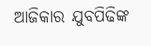ଆଜିକାର ଯୁବପିଢିଙ୍କ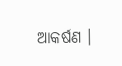ଆକର୍ଷଣ ।